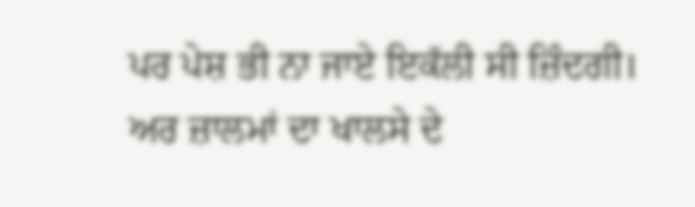ਪਰ ਪੇਸ਼ ਭੀ ਨਾ ਜਾਏ ਇਕੱਲੀ ਸੀ ਜ਼ਿੰਦਗੀ।
ਅਰ ਜ਼ਾਲਮਾਂ ਦਾ ਖਾਲਸੇ ਦੇ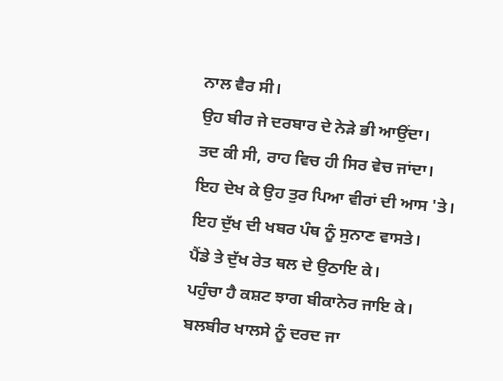ਨਾਲ ਵੈਰ ਸੀ।
ਉਹ ਬੀਰ ਜੇ ਦਰਬਾਰ ਦੇ ਨੇੜੇ ਭੀ ਆਉਂਦਾ।
ਤਦ ਕੀ ਸੀ, ਰਾਹ ਵਿਚ ਹੀ ਸਿਰ ਵੇਚ ਜਾਂਦਾ।
ਇਹ ਦੇਖ ਕੇ ਉਹ ਤੁਰ ਪਿਆ ਵੀਰਾਂ ਦੀ ਆਸ 'ਤੇ।
ਇਹ ਦੁੱਖ ਦੀ ਖਬਰ ਪੰਥ ਨੂੰ ਸੁਨਾਣ ਵਾਸਤੇ।
ਪੈਂਡੇ ਤੇ ਦੁੱਖ ਰੇਤ ਥਲ ਦੇ ਉਠਾਇ ਕੇ।
ਪਹੁੰਚਾ ਹੈ ਕਸ਼ਟ ਝਾਗ ਬੀਕਾਨੇਰ ਜਾਇ ਕੇ।
ਬਲਬੀਰ ਖਾਲਸੇ ਨੂੰ ਦਰਦ ਜਾ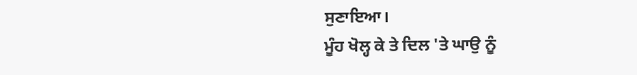ਸੁਣਾਇਆ।
ਮੂੰਹ ਖੋਲ੍ਹ ਕੇ ਤੇ ਦਿਲ 'ਤੇ ਘਾਉ ਨੂੰ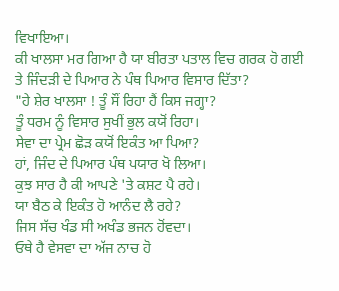ਵਿਖਾਇਆ।
ਕੀ ਖਾਲਸਾ ਮਰ ਗਿਆ ਹੈ ਯਾ ਬੀਰਤਾ ਪਤਾਲ ਵਿਚ ਗਰਕ ਹੋ ਗਈ ਤੇ ਜਿੰਦੜੀ ਦੇ ਪਿਆਰ ਨੇ ਪੰਥ ਪਿਆਰ ਵਿਸਾਰ ਦਿੱਤਾ?
"ਹੇ ਸ਼ੇਰ ਖਾਲਸਾ ! ਤੂੰ ਸੌਂ ਰਿਹਾ ਹੈਂ ਕਿਸ ਜਗ੍ਹਾ?
ਤੂੰ ਧਰਮ ਨੂੰ ਵਿਸਾਰ ਸੁਖੀਂ ਭੁਲ ਕਯੋਂ ਰਿਹਾ।
ਸੇਵਾ ਦਾ ਪ੍ਰੇਮ ਛੋੜ ਕਯੋਂ ਇਕੰਤ ਆ ਪਿਆ?
ਹਾਂ, ਜਿੰਦ ਦੇ ਪਿਆਰ ਪੰਥ ਪਯਾਰ ਖੋ ਲਿਆ।
ਕੁਝ ਸਾਰ ਹੈ ਕੀ ਆਪਣੇ 'ਤੇ ਕਸ਼ਟ ਪੈ ਰਹੇ।
ਯਾ ਬੈਠ ਕੇ ਇਕੰਤ ਹੋ ਆਨੰਦ ਲੈ ਰਹੇ?
ਜਿਸ ਸੱਚ ਖੰਡ ਸੀ ਅਖੰਡ ਭਜਨ ਹੋਂਵਦਾ।
ਓਥੇ ਹੈ ਵੇਸਵਾ ਦਾ ਅੱਜ ਨਾਚ ਹੋ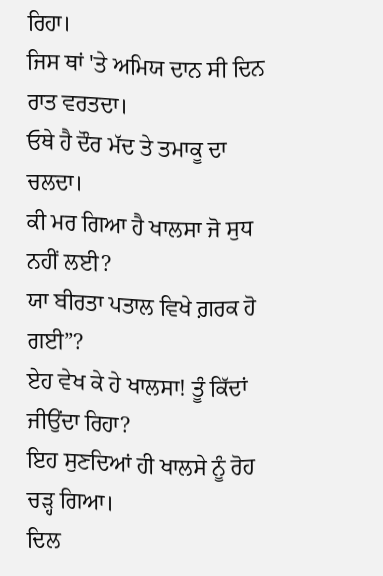ਰਿਹਾ।
ਜਿਸ ਥਾਂ 'ਤੇ ਅਮਿਯ ਦਾਨ ਸੀ ਦਿਨ ਰਾਤ ਵਰਤਦਾ।
ਓਥੇ ਹੈ ਦੌਰ ਮੱਦ ਤੇ ਤਮਾਕੂ ਦਾ ਚਲਦਾ।
ਕੀ ਮਰ ਗਿਆ ਹੈ ਖਾਲਸਾ ਜੋ ਸੁਧ ਨਹੀਂ ਲਈ?
ਯਾ ਬੀਰਤਾ ਪਤਾਲ ਵਿਖੇ ਗ਼ਰਕ ਹੋ ਗਈ”?
ਏਹ ਵੇਖ ਕੇ ਹੇ ਖਾਲਸਾ! ਤੂੰ ਕਿੱਦਾਂ ਜੀਉਂਦਾ ਰਿਹਾ?
ਇਹ ਸੁਣਦਿਆਂ ਹੀ ਖਾਲਸੇ ਨੂੰ ਰੋਹ ਚੜ੍ਹ ਗਿਆ।
ਦਿਲ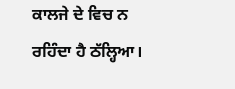ਕਾਲਜੇ ਦੇ ਵਿਚ ਨ ਰਹਿੰਦਾ ਹੈ ਠੱਲ੍ਹਿਆ।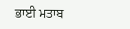ਭਾਈ ਮਤਾਬ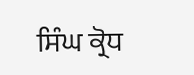ਸਿੰਘ ਕ੍ਰੋਧ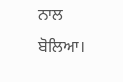ਨਾਲ ਬੋਲਿਆ।